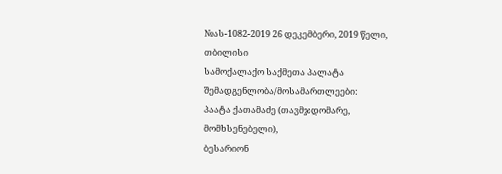№ას-1082-2019 26 დეკემბერი, 2019 წელი,
თბილისი
სამოქალაქო საქმეთა პალატა
შემადგენლობა/მოსამართლეები:
პაატა ქათამაძე (თავმჯდომარე, მომხსენებელი),
ბესარიონ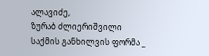ალავიძე,
ზურაბ ძლიერიშვილი
საქმის განხილვის ფორმა _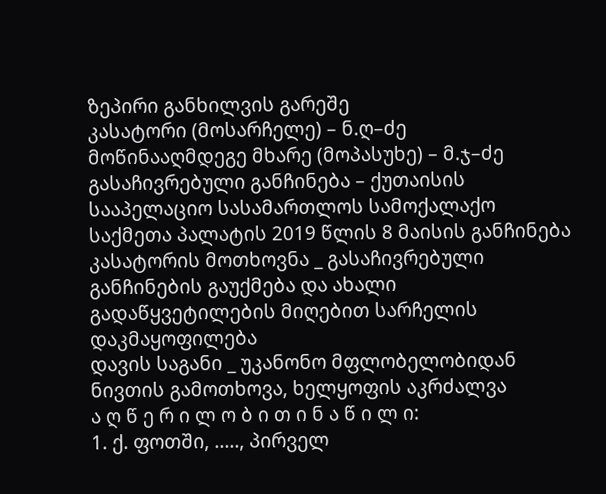ზეპირი განხილვის გარეშე
კასატორი (მოსარჩელე) – ნ.ღ–ძე
მოწინააღმდეგე მხარე (მოპასუხე) – მ.ჯ–ძე
გასაჩივრებული განჩინება – ქუთაისის სააპელაციო სასამართლოს სამოქალაქო საქმეთა პალატის 2019 წლის 8 მაისის განჩინება
კასატორის მოთხოვნა _ გასაჩივრებული განჩინების გაუქმება და ახალი გადაწყვეტილების მიღებით სარჩელის დაკმაყოფილება
დავის საგანი _ უკანონო მფლობელობიდან ნივთის გამოთხოვა, ხელყოფის აკრძალვა
ა ღ წ ე რ ი ლ ო ბ ი თ ი ნ ა წ ი ლ ი:
1. ქ. ფოთში, ....., პირველ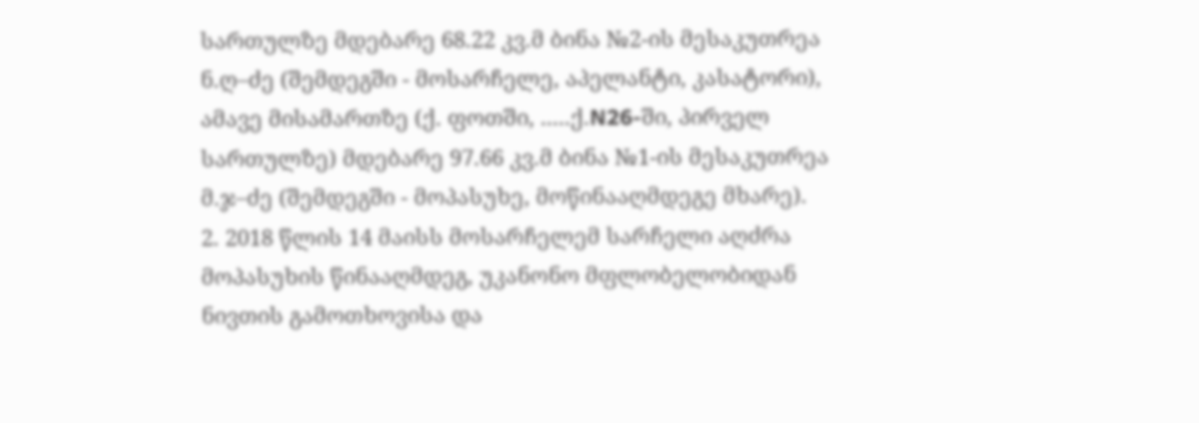სართულზე მდებარე 68.22 კვ.მ ბინა №2-ის მესაკუთრეა ნ.ღ–ძე (შემდეგში - მოსარჩელე, აპელანტი, კასატორი), ამავე მისამართზე (ქ. ფოთში, .....ქ.N26-ში, პირველ სართულზე) მდებარე 97.66 კვ.მ ბინა №1-ის მესაკუთრეა მ.ჯ–ძე (შემდეგში - მოპასუხე, მოწინააღმდეგე მხარე).
2. 2018 წლის 14 მაისს მოსარჩელემ სარჩელი აღძრა მოპასუხის წინააღმდეგ, უკანონო მფლობელობიდან ნივთის გამოთხოვისა და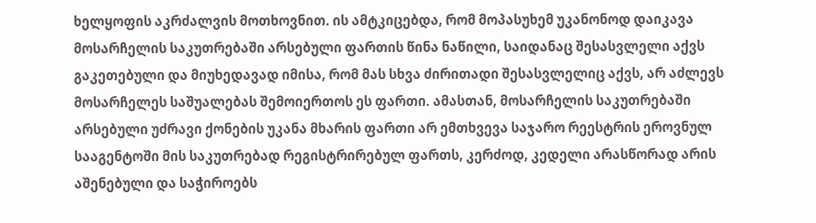ხელყოფის აკრძალვის მოთხოვნით. ის ამტკიცებდა, რომ მოპასუხემ უკანონოდ დაიკავა მოსარჩელის საკუთრებაში არსებული ფართის წინა ნაწილი, საიდანაც შესასვლელი აქვს გაკეთებული და მიუხედავად იმისა, რომ მას სხვა ძირითადი შესასვლელიც აქვს, არ აძლევს მოსარჩელეს საშუალებას შემოიერთოს ეს ფართი. ამასთან, მოსარჩელის საკუთრებაში არსებული უძრავი ქონების უკანა მხარის ფართი არ ემთხვევა საჯარო რეესტრის ეროვნულ სააგენტოში მის საკუთრებად რეგისტრირებულ ფართს, კერძოდ, კედელი არასწორად არის აშენებული და საჭიროებს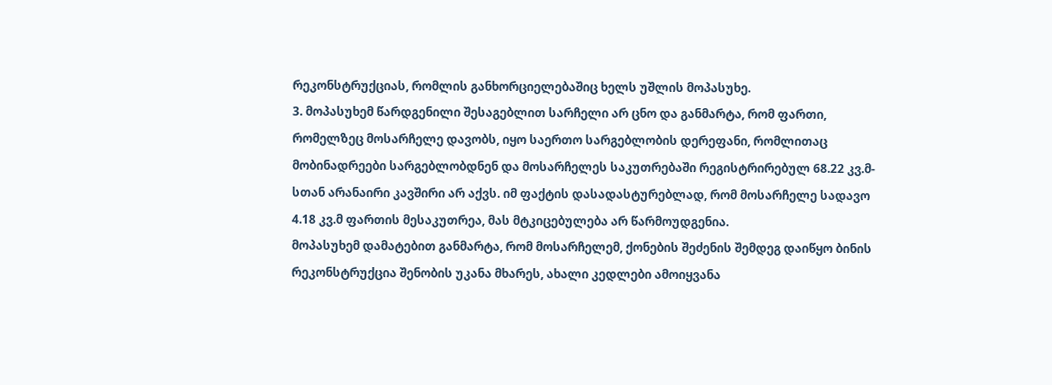რეკონსტრუქციას, რომლის განხორციელებაშიც ხელს უშლის მოპასუხე.
3. მოპასუხემ წარდგენილი შესაგებლით სარჩელი არ ცნო და განმარტა, რომ ფართი, რომელზეც მოსარჩელე დავობს, იყო საერთო სარგებლობის დერეფანი, რომლითაც მობინადრეები სარგებლობდნენ და მოსარჩელეს საკუთრებაში რეგისტრირებულ 68.22 კვ.მ-სთან არანაირი კავშირი არ აქვს. იმ ფაქტის დასადასტურებლად, რომ მოსარჩელე სადავო 4.18 კვ.მ ფართის მესაკუთრეა, მას მტკიცებულება არ წარმოუდგენია.
მოპასუხემ დამატებით განმარტა, რომ მოსარჩელემ, ქონების შეძენის შემდეგ დაიწყო ბინის რეკონსტრუქცია შენობის უკანა მხარეს, ახალი კედლები ამოიყვანა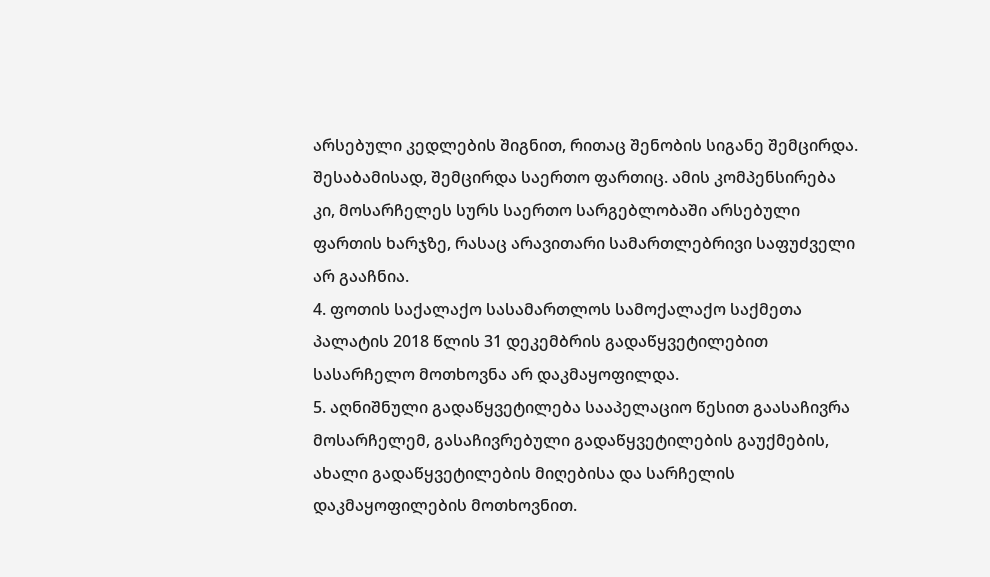არსებული კედლების შიგნით, რითაც შენობის სიგანე შემცირდა. შესაბამისად, შემცირდა საერთო ფართიც. ამის კომპენსირება კი, მოსარჩელეს სურს საერთო სარგებლობაში არსებული ფართის ხარჯზე, რასაც არავითარი სამართლებრივი საფუძველი არ გააჩნია.
4. ფოთის საქალაქო სასამართლოს სამოქალაქო საქმეთა პალატის 2018 წლის 31 დეკემბრის გადაწყვეტილებით სასარჩელო მოთხოვნა არ დაკმაყოფილდა.
5. აღნიშნული გადაწყვეტილება სააპელაციო წესით გაასაჩივრა მოსარჩელემ, გასაჩივრებული გადაწყვეტილების გაუქმების, ახალი გადაწყვეტილების მიღებისა და სარჩელის დაკმაყოფილების მოთხოვნით.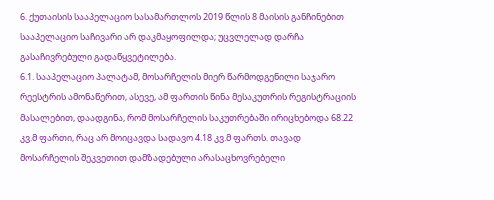6. ქუთაისის სააპელაციო სასამართლოს 2019 წლის 8 მაისის განჩინებით სააპელაციო საჩივარი არ დაკმაყოფილდა; უცვლელად დარჩა გასაჩივრებული გადაწყვეტილება.
6.1. სააპელაციო პალატამ, მოსარჩელის მიერ წარმოდგენილი საჯარო რეესტრის ამონაწერით, ასევე, ამ ფართის წინა მესაკუთრის რეგისტრაციის მასალებით, დაადგინა, რომ მოსარჩელის საკუთრებაში ირიცხებოდა 68.22 კვ.მ ფართი, რაც არ მოიცავდა სადავო 4.18 კვ.მ ფართს. თავად მოსარჩელის შეკვეთით დამზადებული არასაცხოვრებელი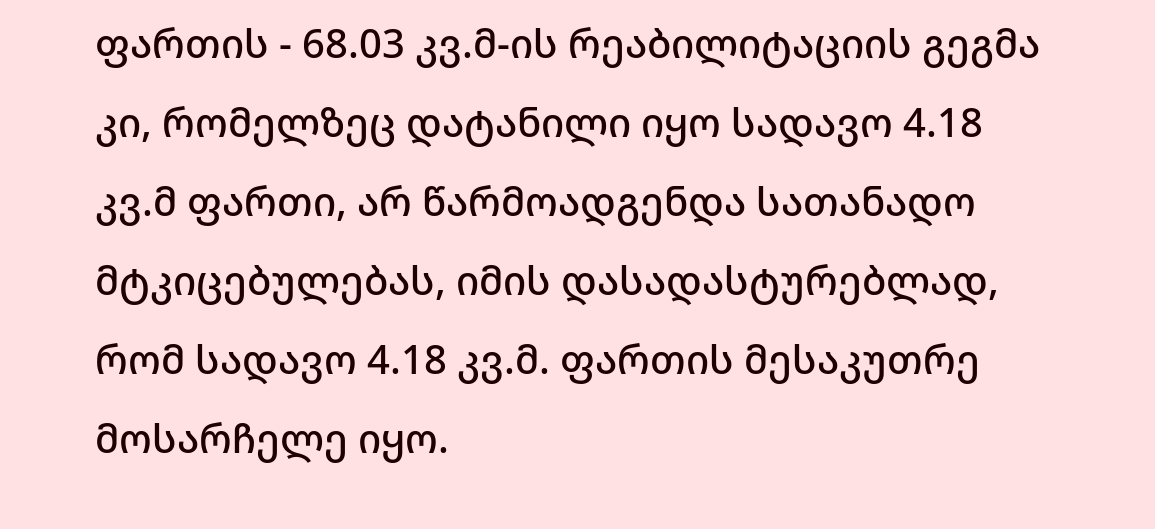ფართის - 68.03 კვ.მ-ის რეაბილიტაციის გეგმა კი, რომელზეც დატანილი იყო სადავო 4.18 კვ.მ ფართი, არ წარმოადგენდა სათანადო მტკიცებულებას, იმის დასადასტურებლად, რომ სადავო 4.18 კვ.მ. ფართის მესაკუთრე მოსარჩელე იყო.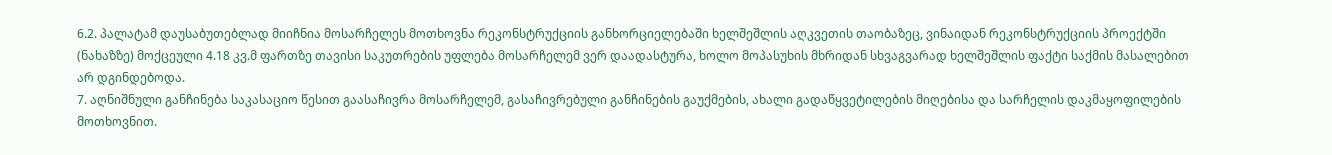6.2. პალატამ დაუსაბუთებლად მიიჩნია მოსარჩელეს მოთხოვნა რეკონსტრუქციის განხორციელებაში ხელშეშლის აღკვეთის თაობაზეც, ვინაიდან რეკონსტრუქციის პროექტში (ნახაზზე) მოქცეული 4.18 კვ.მ ფართზე თავისი საკუთრების უფლება მოსარჩელემ ვერ დაადასტურა, ხოლო მოპასუხის მხრიდან სხვაგვარად ხელშეშლის ფაქტი საქმის მასალებით არ დგინდებოდა.
7. აღნიშნული განჩინება საკასაციო წესით გაასაჩივრა მოსარჩელემ, გასაჩივრებული განჩინების გაუქმების, ახალი გადაწყვეტილების მიღებისა და სარჩელის დაკმაყოფილების მოთხოვნით.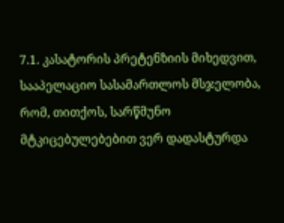7.1. კასატორის პრეტენზიის მიხედვით, სააპელაციო სასამართლოს მსჯელობა, რომ, თითქოს, სარწმუნო მტკიცებულებებით ვერ დადასტურდა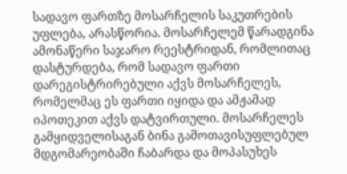სადავო ფართზე მოსარჩელის საკუთრების უფლება, არასწორია. მოსარჩელემ წარადგინა ამონაწერი საჯარო რეესტრიდან, რომლითაც დასტურდება, რომ სადავო ფართი დარეგისტრირებული აქვს მოსარჩელეს, რომელმაც ეს ფართი იყიდა და ამჟამად იპოთეკით აქვს დატვირთული. მოსარჩელეს გამყიდველისაგან ბინა გამოთავისუფლებულ მდგომარეობაში ჩაბარდა და მოპასუხეს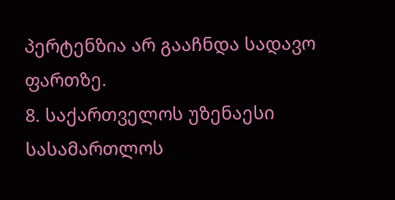პერტენზია არ გააჩნდა სადავო ფართზე.
8. საქართველოს უზენაესი სასამართლოს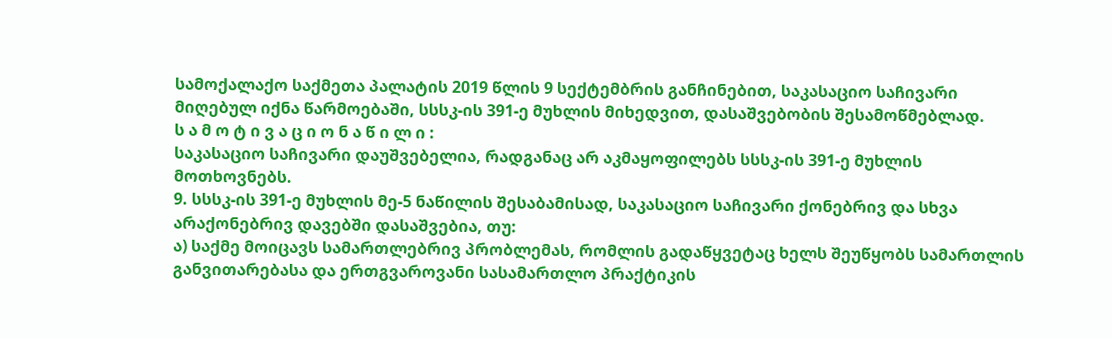სამოქალაქო საქმეთა პალატის 2019 წლის 9 სექტემბრის განჩინებით, საკასაციო საჩივარი მიღებულ იქნა წარმოებაში, სსსკ-ის 391-ე მუხლის მიხედვით, დასაშვებობის შესამოწმებლად.
ს ა მ ო ტ ი ვ ა ც ი ო ნ ა წ ი ლ ი :
საკასაციო საჩივარი დაუშვებელია, რადგანაც არ აკმაყოფილებს სსსკ-ის 391-ე მუხლის მოთხოვნებს.
9. სსსკ-ის 391-ე მუხლის მე-5 ნაწილის შესაბამისად, საკასაციო საჩივარი ქონებრივ და სხვა არაქონებრივ დავებში დასაშვებია, თუ:
ა) საქმე მოიცავს სამართლებრივ პრობლემას, რომლის გადაწყვეტაც ხელს შეუწყობს სამართლის განვითარებასა და ერთგვაროვანი სასამართლო პრაქტიკის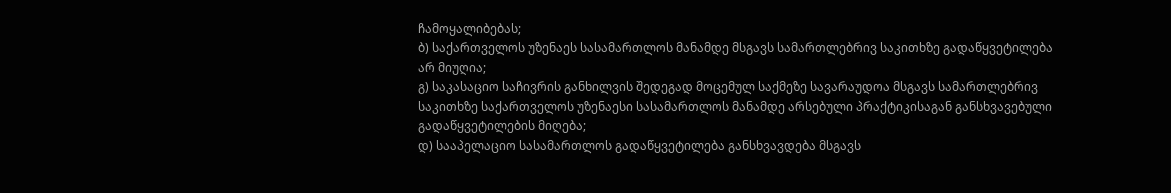ჩამოყალიბებას;
ბ) საქართველოს უზენაეს სასამართლოს მანამდე მსგავს სამართლებრივ საკითხზე გადაწყვეტილება არ მიუღია;
გ) საკასაციო საჩივრის განხილვის შედეგად მოცემულ საქმეზე სავარაუდოა მსგავს სამართლებრივ საკითხზე საქართველოს უზენაესი სასამართლოს მანამდე არსებული პრაქტიკისაგან განსხვავებული გადაწყვეტილების მიღება;
დ) სააპელაციო სასამართლოს გადაწყვეტილება განსხვავდება მსგავს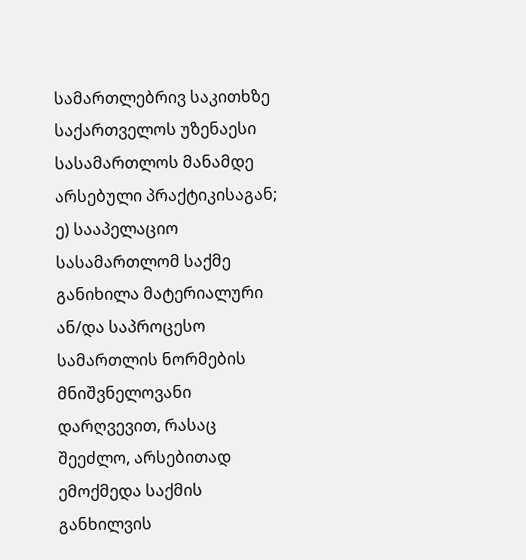სამართლებრივ საკითხზე საქართველოს უზენაესი სასამართლოს მანამდე არსებული პრაქტიკისაგან;
ე) სააპელაციო სასამართლომ საქმე განიხილა მატერიალური ან/და საპროცესო სამართლის ნორმების მნიშვნელოვანი დარღვევით, რასაც შეეძლო, არსებითად ემოქმედა საქმის განხილვის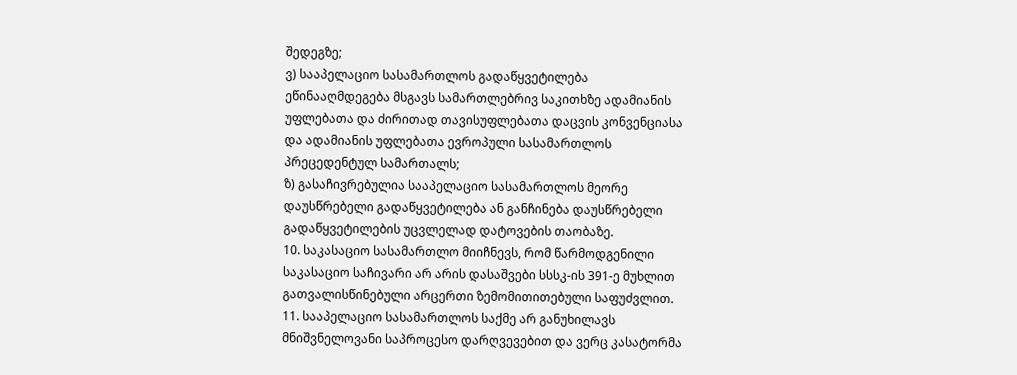შედეგზე;
ვ) სააპელაციო სასამართლოს გადაწყვეტილება ეწინააღმდეგება მსგავს სამართლებრივ საკითხზე ადამიანის უფლებათა და ძირითად თავისუფლებათა დაცვის კონვენციასა და ადამიანის უფლებათა ევროპული სასამართლოს პრეცედენტულ სამართალს;
ზ) გასაჩივრებულია სააპელაციო სასამართლოს მეორე დაუსწრებელი გადაწყვეტილება ან განჩინება დაუსწრებელი გადაწყვეტილების უცვლელად დატოვების თაობაზე.
10. საკასაციო სასამართლო მიიჩნევს, რომ წარმოდგენილი საკასაციო საჩივარი არ არის დასაშვები სსსკ-ის 391-ე მუხლით გათვალისწინებული არცერთი ზემომითითებული საფუძვლით.
11. სააპელაციო სასამართლოს საქმე არ განუხილავს მნიშვნელოვანი საპროცესო დარღვევებით და ვერც კასატორმა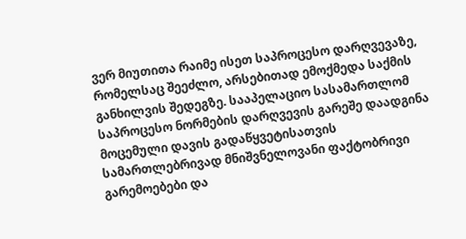ვერ მიუთითა რაიმე ისეთ საპროცესო დარღვევაზე, რომელსაც შეეძლო, არსებითად ემოქმედა საქმის განხილვის შედეგზე. სააპელაციო სასამართლომ საპროცესო ნორმების დარღვევის გარეშე დაადგინა მოცემული დავის გადაწყვეტისათვის სამართლებრივად მნიშვნელოვანი ფაქტობრივი გარემოებები და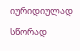იურიდიულად სწორად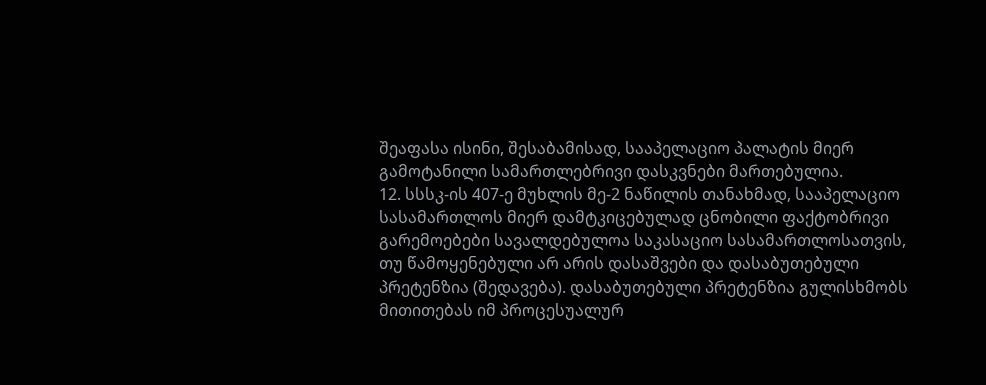შეაფასა ისინი, შესაბამისად, სააპელაციო პალატის მიერ გამოტანილი სამართლებრივი დასკვნები მართებულია.
12. სსსკ-ის 407-ე მუხლის მე-2 ნაწილის თანახმად, სააპელაციო სასამართლოს მიერ დამტკიცებულად ცნობილი ფაქტობრივი გარემოებები სავალდებულოა საკასაციო სასამართლოსათვის, თუ წამოყენებული არ არის დასაშვები და დასაბუთებული პრეტენზია (შედავება). დასაბუთებული პრეტენზია გულისხმობს მითითებას იმ პროცესუალურ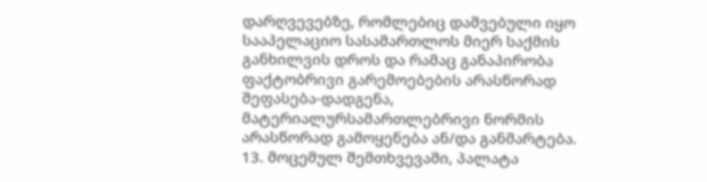დარღვევებზე, რომლებიც დაშვებული იყო სააპელაციო სასამართლოს მიერ საქმის განხილვის დროს და რამაც განაპირობა ფაქტობრივი გარემოებების არასწორად შეფასება-დადგენა, მატერიალურსამართლებრივი ნორმის არასწორად გამოყენება ან/და განმარტება.
13. მოცემულ შემთხვევაში, პალატა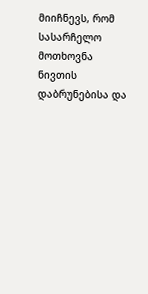მიიჩნევს, რომ სასარჩელო მოთხოვნა ნივთის დაბრუნებისა და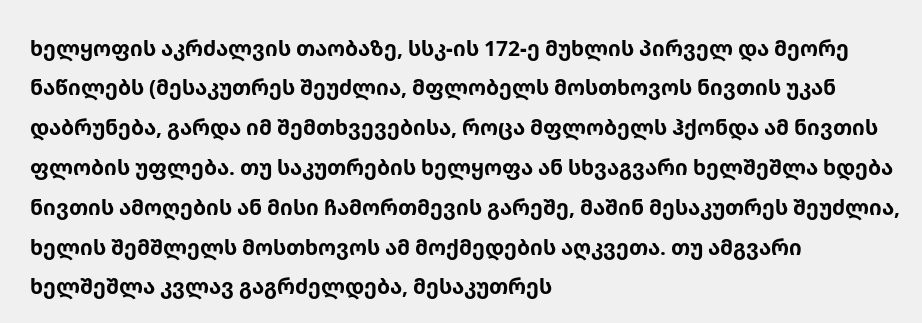ხელყოფის აკრძალვის თაობაზე, სსკ-ის 172-ე მუხლის პირველ და მეორე ნაწილებს (მესაკუთრეს შეუძლია, მფლობელს მოსთხოვოს ნივთის უკან დაბრუნება, გარდა იმ შემთხვევებისა, როცა მფლობელს ჰქონდა ამ ნივთის ფლობის უფლება. თუ საკუთრების ხელყოფა ან სხვაგვარი ხელშეშლა ხდება ნივთის ამოღების ან მისი ჩამორთმევის გარეშე, მაშინ მესაკუთრეს შეუძლია, ხელის შემშლელს მოსთხოვოს ამ მოქმედების აღკვეთა. თუ ამგვარი ხელშეშლა კვლავ გაგრძელდება, მესაკუთრეს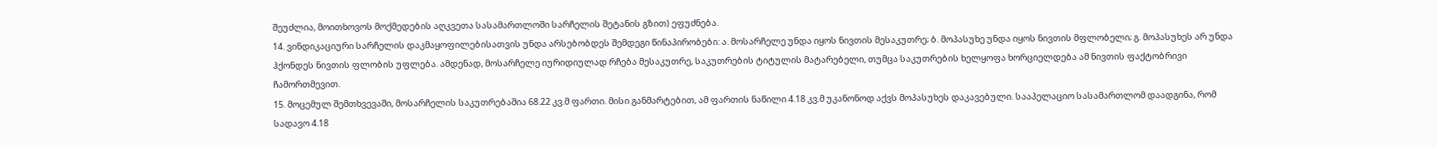შეუძლია, მოითხოვოს მოქმედების აღკვეთა სასამართლოში სარჩელის შეტანის გზით) ეფუძნება.
14. ვინდიკაციური სარჩელის დაკმაყოფილებისათვის უნდა არსებობდეს შემდეგი წინაპირობები: ა. მოსარჩელე უნდა იყოს ნივთის მესაკუთრე; ბ. მოპასუხე უნდა იყოს ნივთის მფლობელი; გ. მოპასუხეს არ უნდა ჰქონდეს ნივთის ფლობის უფლება. ამდენად, მოსარჩელე იურიდიულად რჩება მესაკუთრე, საკუთრების ტიტულის მატარებელი, თუმცა საკუთრების ხელყოფა ხორციელდება ამ ნივთის ფაქტობრივი ჩამორთმევით.
15. მოცემულ შემთხვევაში, მოსარჩელის საკუთრებაშია 68.22 კვ.მ ფართი. მისი განმარტებით, ამ ფართის ნაწილი 4.18 კვ.მ უკანონოდ აქვს მოპასუხეს დაკავებული. სააპელაციო სასამართლომ დაადგინა, რომ სადავო 4.18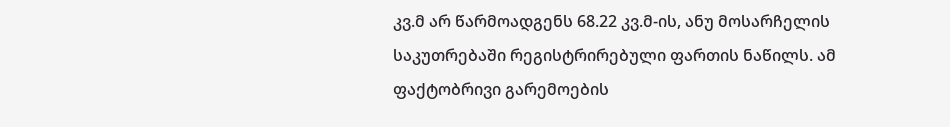კვ.მ არ წარმოადგენს 68.22 კვ.მ-ის, ანუ მოსარჩელის საკუთრებაში რეგისტრირებული ფართის ნაწილს. ამ ფაქტობრივი გარემოების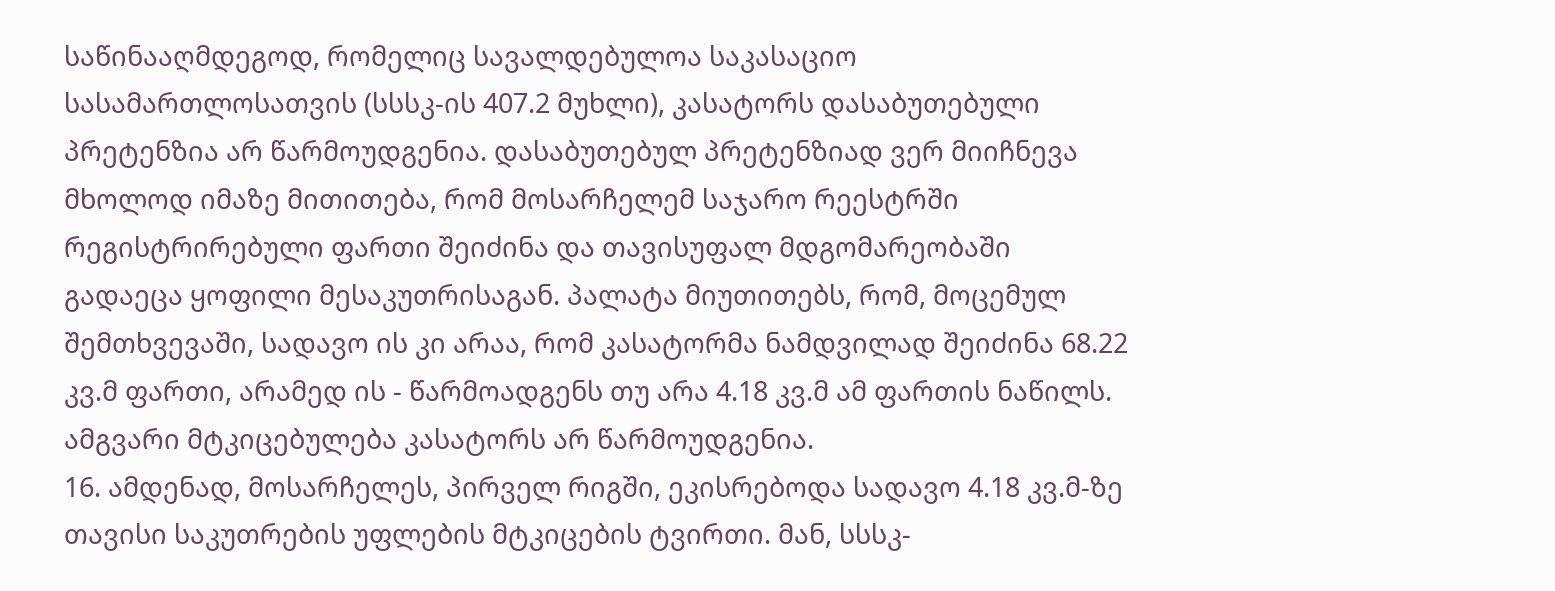საწინააღმდეგოდ, რომელიც სავალდებულოა საკასაციო სასამართლოსათვის (სსსკ-ის 407.2 მუხლი), კასატორს დასაბუთებული პრეტენზია არ წარმოუდგენია. დასაბუთებულ პრეტენზიად ვერ მიიჩნევა მხოლოდ იმაზე მითითება, რომ მოსარჩელემ საჯარო რეესტრში რეგისტრირებული ფართი შეიძინა და თავისუფალ მდგომარეობაში გადაეცა ყოფილი მესაკუთრისაგან. პალატა მიუთითებს, რომ, მოცემულ შემთხვევაში, სადავო ის კი არაა, რომ კასატორმა ნამდვილად შეიძინა 68.22 კვ.მ ფართი, არამედ ის - წარმოადგენს თუ არა 4.18 კვ.მ ამ ფართის ნაწილს. ამგვარი მტკიცებულება კასატორს არ წარმოუდგენია.
16. ამდენად, მოსარჩელეს, პირველ რიგში, ეკისრებოდა სადავო 4.18 კვ.მ-ზე თავისი საკუთრების უფლების მტკიცების ტვირთი. მან, სსსკ-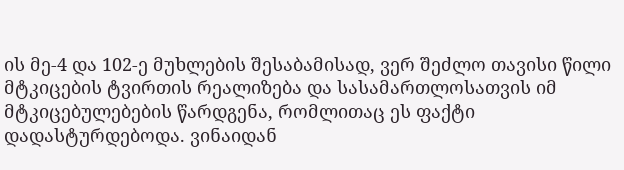ის მე-4 და 102-ე მუხლების შესაბამისად, ვერ შეძლო თავისი წილი მტკიცების ტვირთის რეალიზება და სასამართლოსათვის იმ მტკიცებულებების წარდგენა, რომლითაც ეს ფაქტი დადასტურდებოდა. ვინაიდან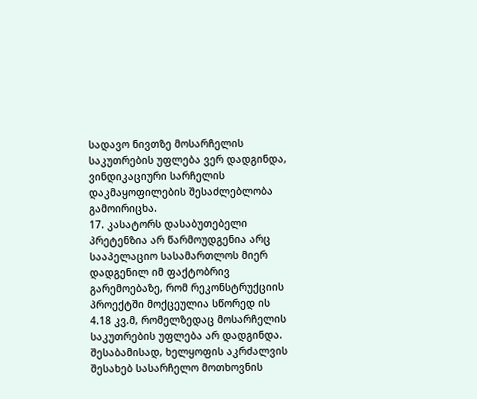სადავო ნივთზე მოსარჩელის საკუთრების უფლება ვერ დადგინდა, ვინდიკაციური სარჩელის დაკმაყოფილების შესაძლებლობა გამოირიცხა.
17. კასატორს დასაბუთებელი პრეტენზია არ წარმოუდგენია არც სააპელაციო სასამართლოს მიერ დადგენილ იმ ფაქტობრივ გარემოებაზე, რომ რეკონსტრუქციის პროექტში მოქცეულია სწორედ ის 4.18 კვ.მ, რომელზედაც მოსარჩელის საკუთრების უფლება არ დადგინდა. შესაბამისად, ხელყოფის აკრძალვის შესახებ სასარჩელო მოთხოვნის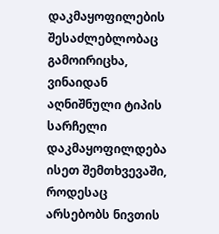დაკმაყოფილების შესაძლებლობაც გამოირიცხა, ვინაიდან აღნიშნული ტიპის სარჩელი დაკმაყოფილდება ისეთ შემთხვევაში, როდესაც არსებობს ნივთის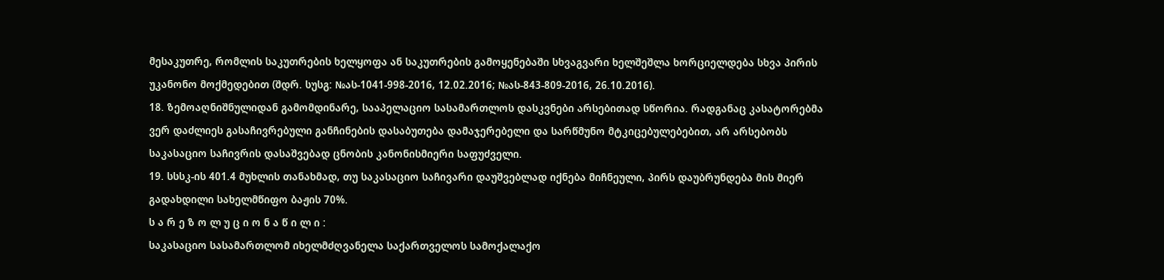მესაკუთრე, რომლის საკუთრების ხელყოფა ან საკუთრების გამოყენებაში სხვაგვარი ხელშეშლა ხორციელდება სხვა პირის უკანონო მოქმედებით (შდრ. სუსგ: №ას-1041-998-2016, 12.02.2016; №ას-843-809-2016, 26.10.2016).
18. ზემოაღნიშნულიდან გამომდინარე, სააპელაციო სასამართლოს დასკვნები არსებითად სწორია. რადგანაც კასატორებმა ვერ დაძლიეს გასაჩივრებული განჩინების დასაბუთება დამაჯერებელი და სარწმუნო მტკიცებულებებით, არ არსებობს საკასაციო საჩივრის დასაშვებად ცნობის კანონისმიერი საფუძველი.
19. სსსკ-ის 401.4 მუხლის თანახმად, თუ საკასაციო საჩივარი დაუშვებლად იქნება მიჩნეული, პირს დაუბრუნდება მის მიერ გადახდილი სახელმწიფო ბაჟის 70%.
ს ა რ ე ზ ო ლ უ ც ი ო ნ ა წ ი ლ ი :
საკასაციო სასამართლომ იხელმძღვანელა საქართველოს სამოქალაქო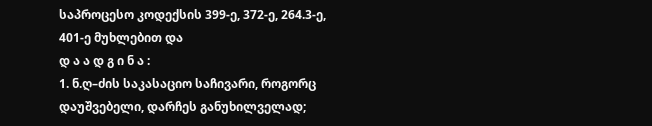საპროცესო კოდექსის 399-ე, 372-ე, 264.3-ე, 401-ე მუხლებით და
დ ა ა დ გ ი ნ ა :
1. ნ.ღ–ძის საკასაციო საჩივარი, როგორც დაუშვებელი, დარჩეს განუხილველად;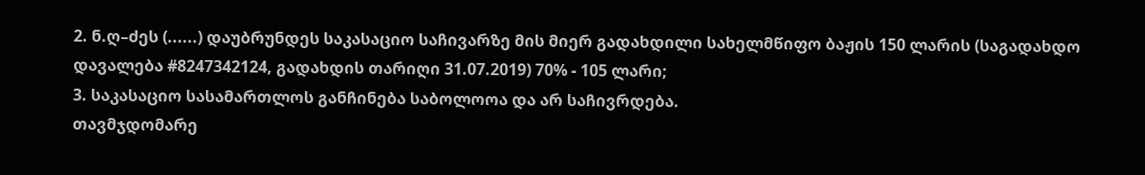2. ნ.ღ–ძეს (......) დაუბრუნდეს საკასაციო საჩივარზე მის მიერ გადახდილი სახელმწიფო ბაჟის 150 ლარის (საგადახდო დავალება #8247342124, გადახდის თარიღი 31.07.2019) 70% - 105 ლარი;
3. საკასაციო სასამართლოს განჩინება საბოლოოა და არ საჩივრდება.
თავმჯდომარე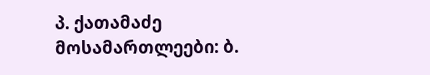პ. ქათამაძე
მოსამართლეები: ბ.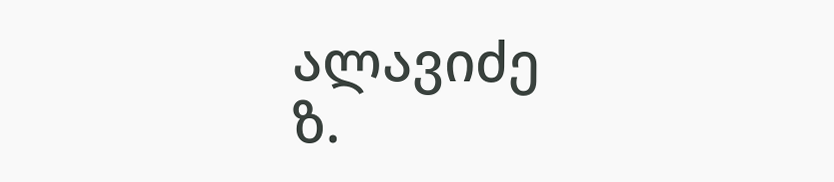ალავიძე
ზ.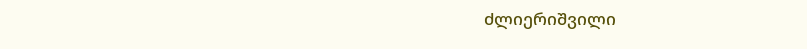ძლიერიშვილი